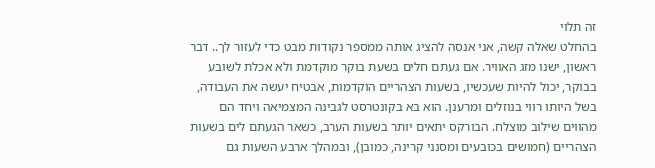זה תלוי
בהחלט שאלה קשה, אני אנסה להציג אותה ממספר נקודות מבט כדי לעזור לך.. דבר ראשון, ישנו מזג האוויר. אם געתם חלים בשעת בוקר מוקדמת ולא אכלת לשובע בבוקר, יכול להיות שעכשיו, בשעות הצהריים הוקדמות, אבטיח יעשה את העבודה, בשל היותו רווי בנוזלים ומרענן. הוא בא בקונטרסט לגבינה המצמיאה ויחד הם מהווים שילוב מוצלח. הבורקס יתאים יותר בשעות הערב, כשאר הגעתם לים בשעות הצהריים (חמושים בכובעים ומסנני קרינה, כמובן), ובמהלך ארבע השעות גם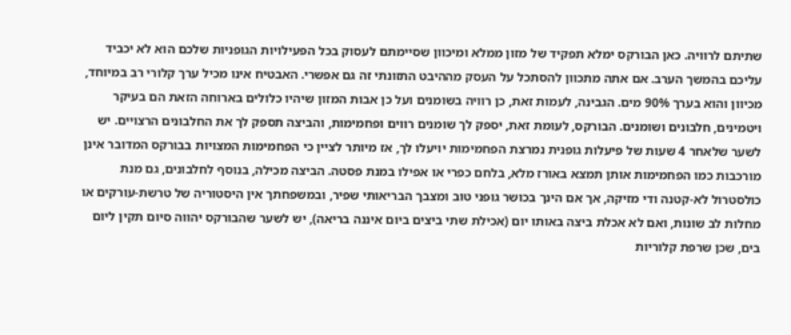שתיתם לרוויה. כאן הבורקס ימלא תפקיד של מזון ממלא ומיכוון שסיימתם לעסוק בכל הפעילויות הגופניות שלכם הוא לא יכביד עליכם בהמשך הערב. אם אתה מתכוון להסתכל על העסק מההיבט התזונתי זה גם אפשרי. האבטיח אינו מכיל ערך קלורי רב במיוחד, מכיוון והוא בערך 90% מים. הגבינה, לעמות זאת, כן רוויה בשומנים ועל כן אבות המזון שיהיו כלולים בארוחה הזאת הם בעיקר ויטמינים, חלבונים ושומנים. הבורקס, לעומת זאת, יספק לך שומנים רווים ופחמימות, והביצה תספק לך את החלבונים הרצויים. יש לשער שלאחר 4 שעות של פיעלות גופנית נמרצת הפחמימות יויעלו לך, אז מיותר לציין כי הפחמימות המצויות בבורקס המדובר אינן מורכבות כמו הפחמימות אותן תמצא באורז מלא, בלחם כפרי או אפילו במנת פסטה. הביצה מכילה, בנוסף לחלבונים, גם מנת כולסטרול לא-קטנה ודי מזיקה, אך אם הינך בכושר גופני טוב ומצבך הבריאותי שפיר, ובמשפחתך אין היסטוריה של טרשת-עורקים או מחלות לב שונות, ואם לא אכלת ביצה באותו יום (אכילת שתי ביצים ביום איננה בריאה), יש לשער שהבורקס יהווה סיום תקין ליום בים, שכן שרפת קלוריות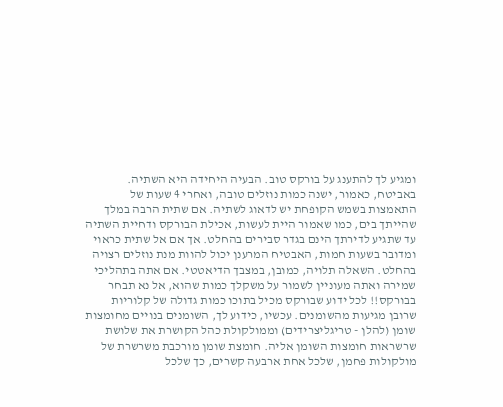ומגיע לך להתענג על בורקס טוב. הבעיה היחידה היא השתיה. באביטח, כאמור, ישנה כמות נוזלים טובה, ואחרי 4 שעות של התאמצות בשמש הקופחת יש לדאוג לשתיה. אם שתית הרבה במלך שהייתך בים, כמו שאמור היית לעשות, אכילת הבורקס ודחיית השתיה עד שתגיע לדירתך הינם בגדר סבירים בהחלט. אך אם אל שתית כראוי ומדובר בשעות חמות, האבטיח המרענן יכול להוות מנת נוזלים רצויה בהחלט. השאלה תלויה, כמובן, במצבך הדיאטטי. אם אתה בתהליכי שמירה ואתה מעוניין לשמור על משקלך כמות שהוא, אל נא תבחר בבורקס!! לכל ידוע שבורקס מכיל בתוכו כמות גדולה של קלוריות שרובן מגיעות מהשומנים. עכשיו, כידוע לך, השומנים בנויים מחומצות שומן (להלן - טריגליצרידים) וממולקולת כהל הקושרת את שלושת שרשראות חומצות השומן אליה. חומצת שומן מורכבת משרשרת של מולקולות פחמן, שלכל אחת ארבעה קשרים, כך שלכל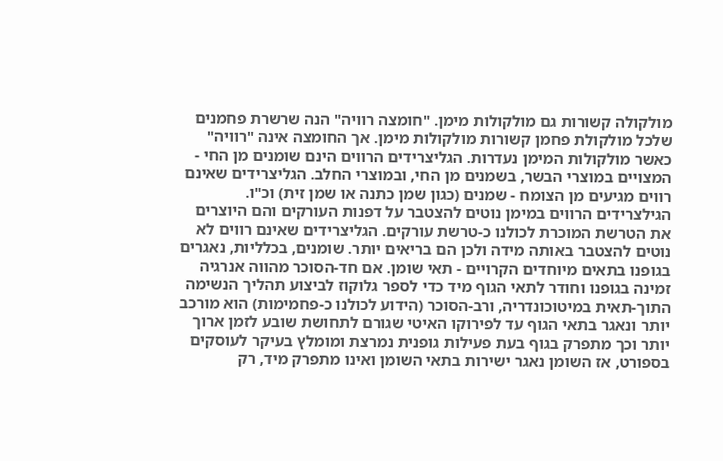מולקולה קשורות גם מולקולות מימן. "חומצה רוויה" הנה שרשרת פחמנים שלכל מולקולת פחמן קשורות מולקולות מימן. אך החומצה אינה "רוויה" כאשר מולקולות המימן נעדרות. הגליצרידים הרווים הינם שומנים מן החי - המצויים במוצרי הבשר, בשמנים מן החי, ובמוצרי החלב. הגליצרידים שאינם רווים מגיעים מן הצומח - שמנים (כגון שמן כתנה או שמן זית) וכ"ו. הגילצרידים הרווים במימן נוטים להצטבר על דפנות העורקים והם היוצרים את הטרשת המוכרת לכולנו כ-טרשת עורקים. הגליצרידים שאינם רווים לא נוטים להצטבר באותה מידה ולכן הם בריאים יותר. שומנים, בכלליות, נאגרים בגופנו בתאים מיוחדים הקרויים - תאי שומן. אם חד-הסוכר מהווה אנרגיה זמינה בגופנו וחודר לתאי הגוף מיד כדי לספר גלוקוז לביצוע תהליך הנשימה התוך-תאית במיטוכונדריה, ורב-הסוכר (הידוע לכולנו כ-פחמימות) הוא מורכב יותר ונאגר בתאי הגוף עד לפירוקו האיטי שגורם לתחושת שובע לזמן ארוך יותר וכך מתפרק בגוף בעת פעילות גופנית נמרצת ומומלץ בעיקר לעוסקים בספורט, אז השומן נאגר ישירות בתאי השומן ואינו מתפרק מיד, רק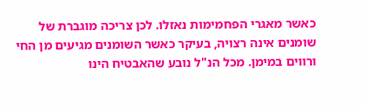כאשר מאגרי הפחמימות נאזלו. לכן צריכה מוגברת של שומנים אינה רצויה, בעיקר כאשר השומנים מגיעים מן החי ורווים במימן. מכל הנ"ל נובע שהאבטיח הינו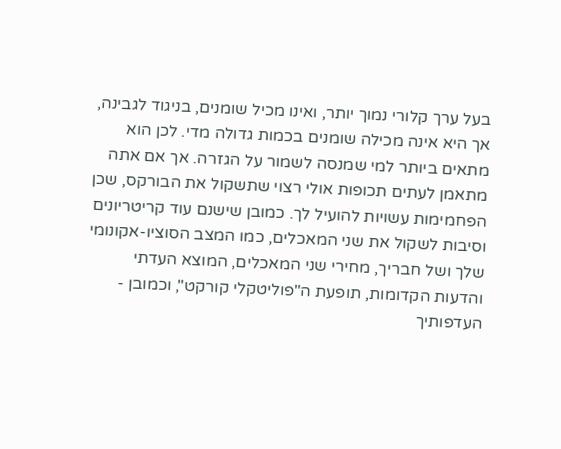בעל ערך קלורי נמוך יותר, ואינו מכיל שומנים, בניגוד לגבינה, אך היא אינה מכילה שומנים בכמות גדולה מדי. לכן הוא מתאים ביותר למי שמנסה לשמור על הגזרה. אך אם אתה מתאמן לעתים תכופות אולי רצוי שתשקול את הבורקס, שכן הפחמימות עשויות להועיל לך. כמובן שישנם עוד קריטריונים וסיבות לשקול את שני המאכלים, כמו המצב הסוציו-אקונומי שלך ושל חבריך, מחירי שני המאכלים, המוצא העדתי והדעות הקדומות, תופעת ה"פוליטקלי קורקט", וכמובן - העדפותיך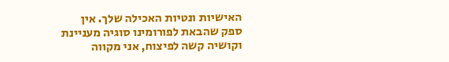האישיות ונטיות האכילה שלך. אין ספק שהבאת לפורומינו סוגיה מעניינת וקושיה קשה לפיצוח, אני מקווה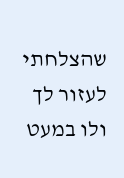שהצלחתי לעזור לך ולו במעט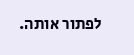לפתור אותה.